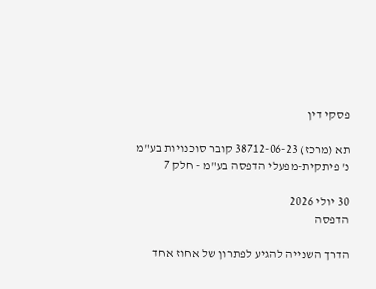פסקי דין

תא (מרכז) 38712-06-23 קובר סוכנויות בע"מ נ' פיתקית-מפעלי הדפסה בע"מ - חלק 7

30 יולי 2026
הדפסה

הדרך השנייה להגיע לפתרון של אחוז אחד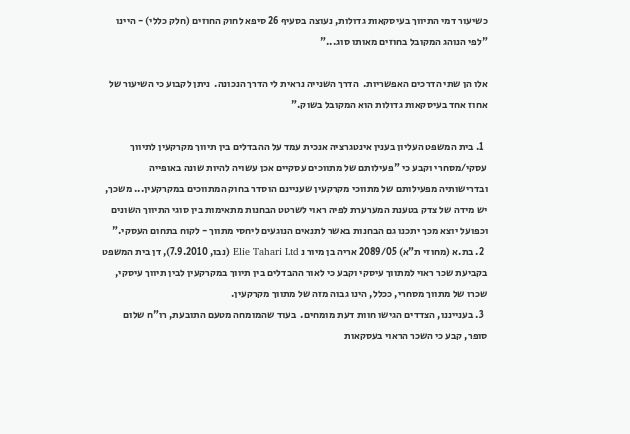כשיעור דמי התיווך בעיסקאות גדולות, נעוצה בסעיף 26 סיפא לחוק החוזים (חלק כללי) - היינו "לפי הנוהג המקובל בחוזים מאותו סוג..."

אלו הן שתי הדרכים האפשריות.  הדרך השנייה נראית לי הדרך הנכונה.  ניתן לקבוע כי השיעור של אחוז אחד בעיסקאות גדולות הוא המקובל בשוק."

  1. בית המשפט העליון בענין אינטגרציה אנכית עמד על ההבדלים בין תיווך מקרקעין לתיווך עסקי/מסחרי וקבע כי "פעילותם של מתווכים עסקיים אכן עשויה להיות שונה באופייה ובדרישותיה מפעילותם של מתווכי מקרקעין שעניינם הוסדר בחוק המתווכים במקרקעין... משכך, יש מידה של צדק בטענת המערערת לפיה ראוי לשרטט הבחנות מתאימות בין סוגי התיווך השונים וכפועל יוצא מכך יתכנו גם הבחנות באשר לתנאים הנוגעים ליחסי מתווך - לקוח בתחום העסקי."
  2. בת.א (מחוזי ת"א) 2089/05 אריה בן מיור נ Elie Tahari Ltd (נבו, 7.9.2010), דן בית המשפט בקביעת שכר ראוי למתווך עיסקי וקבע כי לאור ההבדלים בין תיווך במקרקעין לבין תיווך עיסקי, שכרו של מתווך מסחרי, ככלל, הינו גבוה מזה של מתווך מקרקעין.
  3. בענייננו, הצדדים הגישו חוות דעת מומחים.  בעוד שהמומחה מטעם התובעת, רו"ח שלום סופר, קבע כי השכר הראוי בעסקאות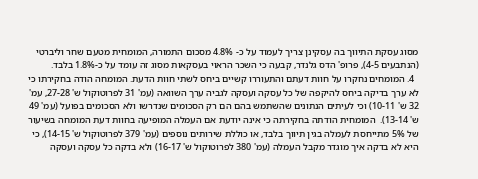מסוג עסקת התיווך בה עסקינן צריך לעמוד על כ- 4.8% מסכום התמורה, המומחית מטעם שחר וליברטי (הנתבעים 4-5), פרופ' הדס גלנדר, קבעה כי השכר הראוי בעסקאות מסוג זה עומד על כ-1.8% בלבד.
  4. המומחים נחקרו על חוות דעתם והתעוררו קשיים ביחס לשתי חוות הדעת. המומחה הודה בחקירתו כי לא ערך בדיקה ביחס להיקפה של כל עסקה ועסקה לגביה ערך השוואה (עמ' 31 לפרוטוקול ש' 27-28, עמ' 32 ש' 10-11) וכי לעיתים הנתונים שהשתמש בהם הם רק הסכומים שנדרשו ולא הסכומים בפועל (עמ' 49 ש' 13-14).  המומחית הודתה בחקירתה כי אינה יודעת אם העמלה המופיעה בחוות דעת המומחה בשיעור של 5% מתייחסת לעמלה בגין תיווך בלבד, או כוללת שירותים נוספים (עמ' 379 לפרוטוקול ש' 14-15), כי היא לא בדקה איך מוגדר מקבל העמלה (עמ' 380 לפרוטוקול ש' 16-17) ולא בדקה כל עסקה ועסקה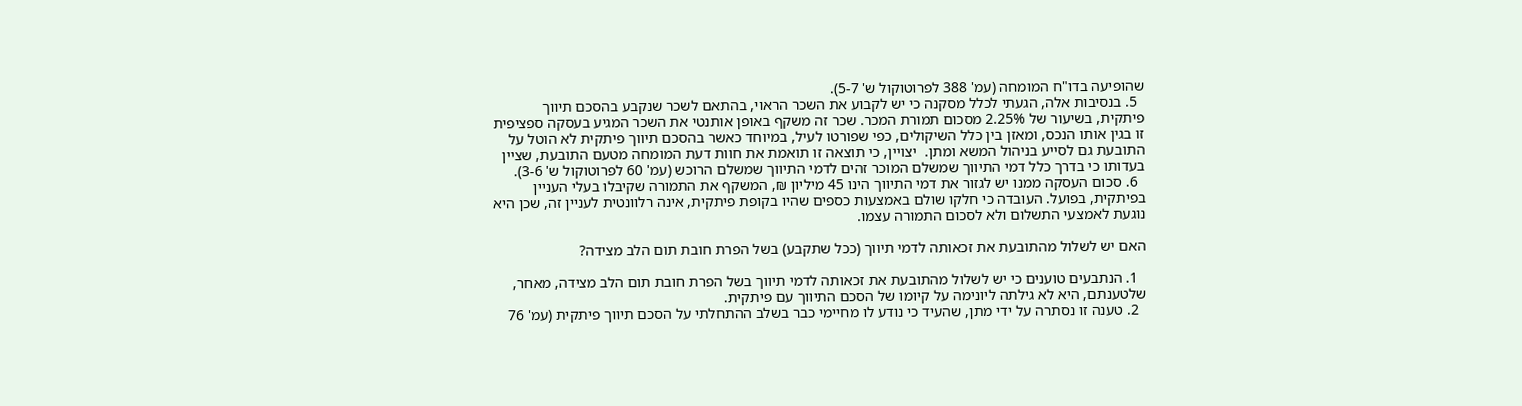שהופיעה בדו"ח המומחה (עמ' 388 לפרוטוקול ש' 5-7).
  5. בנסיבות אלה, הגעתי לכלל מסקנה כי יש לקבוע את השכר הראוי, בהתאם לשכר שנקבע בהסכם תיווך פיתקית, בשיעור של 2.25% מסכום תמורת המכר. שכר זה משקף באופן אותנטי את השכר המגיע בעסקה ספציפית זו בגין אותו הנכס, ומאזן בין כלל השיקולים, כפי שפורטו לעיל, במיוחד כאשר בהסכם תיווך פיתקית לא הוטל על התובעת גם לסייע בניהול המשא ומתן.  יצויין, כי תוצאה זו תואמת את חוות דעת המומחה מטעם התובעת, שציין בעדותו כי בדרך כלל דמי התיווך שמשלם המוכר זהים לדמי התיווך שמשלם הרוכש (עמ' 60 לפרוטוקול ש' 3-6).
  6. סכום העסקה ממנו יש לגזור את דמי התיווך הינו 45 מיליון ₪, המשקף את התמורה שקיבלו בעלי העניין בפיתקית, בפועל. העובדה כי חלקו שולם באמצעות כספים שהיו בקופת פיתקית, אינה רלוונטית לעניין זה, שכן היא נוגעת לאמצעי התשלום ולא לסכום התמורה עצמו.

האם יש לשלול מהתובעת את זכאותה לדמי תיווך (ככל שתקבע) בשל הפרת חובת תום הלב מצידה?

  1. הנתבעים טוענים כי יש לשלול מהתובעת את זכאותה לדמי תיווך בשל הפרת חובת תום הלב מצידה, מאחר, שלטענתם, היא לא גילתה ליונימה על קיומו של הסכם התיווך עם פיתקית.
  2. טענה זו נסתרה על ידי מתן, שהעיד כי נודע לו מחיימי כבר בשלב ההתחלתי על הסכם תיווך פיתקית (עמ' 76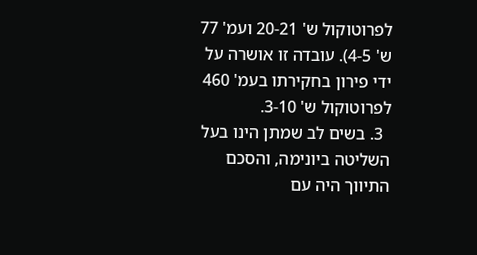לפרוטוקול ש' 20-21 ועמ' 77 ש' 4-5). עובדה זו אושרה על ידי פירון בחקירתו בעמ' 460 לפרוטוקול ש' 3-10.
  3. בשים לב שמתן הינו בעל השליטה ביונימה, והסכם התיווך היה עם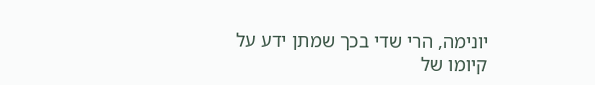יונימה, הרי שדי בכך שמתן ידע על קיומו של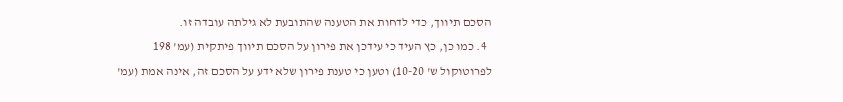הסכם תיווך, כדי לדחות את הטענה שהתובעת לא גילתה עובדה זו.
  4. כמו כן, כץ העיד כי עידכן את פירון על הסכם תיווך פיתקית (עמ' 198 לפרוטוקול ש' 10-20) וטען כי טענת פירון שלא ידע על הסכם זה, אינה אמת (עמ'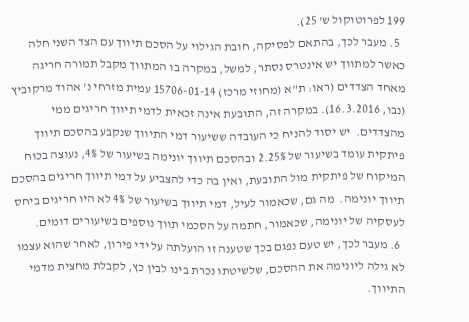199 לפרוטוקול ש' 25).
  5. מעבר לכך, בהתאם לפסיקה, חובת הגילוי על הסכם תיווך עם הצד השני חלה כאשר למתווך יש אינטרס נסתר, למשל, במקרה בו המתווך מקבל תמורה חריגה מאחד הצדדים (ראו: ת"א (מחוזי מרכז) 15706-01-14 עמית מזרחי נ' אהוד מרקוביץ (נבו, 16.3.2016). במקרה זה, התובעת אינה זכאית לדמי תיווך חריגים ממי מהצדדים.  יש יסוד להניח כי העובדה ששיעור דמי התיווך שנקבע בהסכם תיווך פיתקית עומד בשיעור של 2.25% ובהסכם תיווך יונימה בשיעור של 4%, נעוצה בכוח המיקוח של פיתקית מול התובעת, ואין בה כדי להצביע על דמי תיווך חריגים בהסכם תיווך יונימה.  מה גם, שכאמור לעיל, דמי תיווך בשיעור של 4% לא היו חריגים ביחס לעסקיה של יונימה, שכאמור, חתמה על הסכמי תווך נוספים בשיעורים דומים.
  6. מעבר לכך, יש טעם נפגם בכך שטענה זו הועלתה על ידי פירון, לאחר שהוא עצמו לא גילה ליונימה את ההסכם, שלשיטתו נכרת בינו לבין כץ, לקבלת מחצית מדמי התיווך.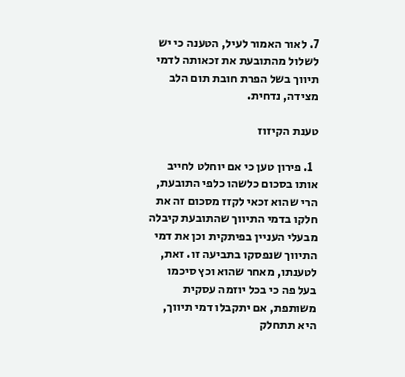7. לאור האמור לעיל, הטענה כי יש לשלול מהתובעת את זכאותה לדמי תיווך בשל הפרת חובת תום הלב מצידה, נדחית.

טענת הקיזוז

  1. פירון טען כי אם יוחלט לחייב אותו בסכום כלשהו כלפי התובעת, הרי שהוא זכאי לקזז מסכום זה את חלקו בדמי התיווך שהתובעת קיבלה מבעלי העניין בפיתקית וכן את דמי התיווך שנפסקו בתביעה זו. זאת, לטענתו, מאחר שהוא וכץ סיכמו בעל פה כי בכל יוזמה עסקית משותפת, אם יתקבלו דמי תיווך, היא תתחלק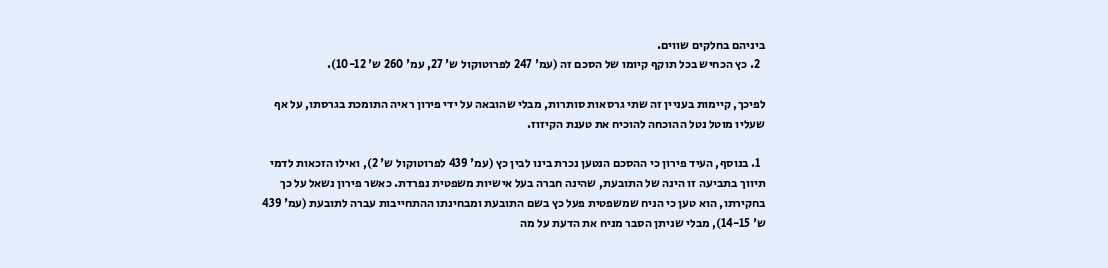ביניהם בחלקים שווים.
  2. כץ הכחיש בכל תוקף קיומו של הסכם זה (עמ' 247 לפרוטוקול ש' 27, עמ' 260 ש' 10-12).

לפיכך, קיימות בעניין זה שתי גרסאות סותרות, מבלי שהובאה על ידי פירון ראיה התומכת בגרסתו, על אף שעליו מוטל נטל ההוכחה להוכיח את טענת הקיזוז.

  1. בנוסף, העיד פירון כי ההסכם הנטען נכרת בינו לבין כץ (עמ' 439 לפרוטוקול ש' 2), ואילו הזכאות לדמי תיווך בתביעה זו הינה של התובעת, שהינה חברה בעל אישיות משפטית נפרדת. כאשר פירון נשאל על כך בחקירתו, הוא טען כי הניח שמשפטית פעל כץ בשם התובעת ומבחינתו ההתחייבות עברה לתובעת (עמ' 439 ש' 14-15), מבלי שניתן הסבר מניח את הדעת על מה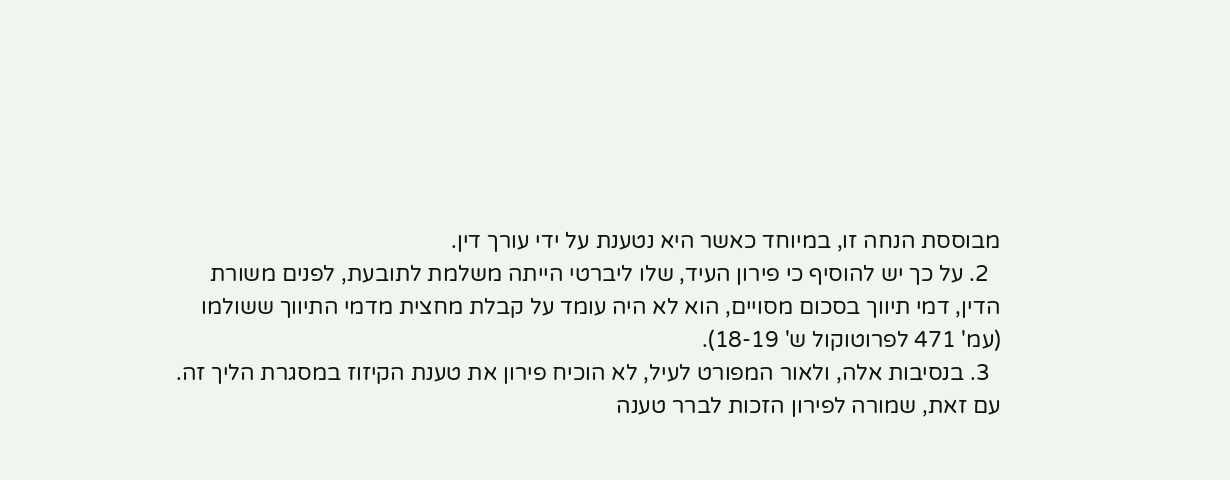מבוססת הנחה זו, במיוחד כאשר היא נטענת על ידי עורך דין.
  2. על כך יש להוסיף כי פירון העיד, שלו ליברטי הייתה משלמת לתובעת, לפנים משורת הדין, דמי תיווך בסכום מסויים, הוא לא היה עומד על קבלת מחצית מדמי התיווך ששולמו (עמ' 471 לפרוטוקול ש' 18-19).
  3. בנסיבות אלה, ולאור המפורט לעיל, לא הוכיח פירון את טענת הקיזוז במסגרת הליך זה. עם זאת, שמורה לפירון הזכות לברר טענה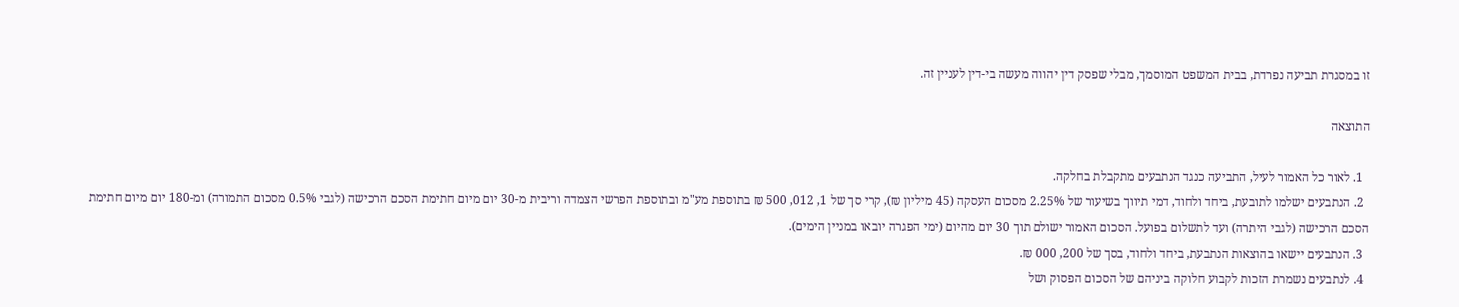זו במסגרת תביעה נפרדת, בבית המשפט המוסמך, מבלי שפסק דין יהווה מעשה בי-דין לעניין זה.

התוצאה

  1. לאור כל האמור לעיל, התביעה כנגד הנתבעים מתקבלת בחלקה.
  2. הנתבעים ישלמו לתובעת, ביחד ולחוד, דמי תיווך בשיעור של 2.25% מסכום העסקה (45 מיליון ₪), קרי סך של 1, 012, 500 ₪ בתוספת מע"מ ובתוספת הפרשי הצמדה וריבית מ-30 יום מיום חתימת הסכם הרכישה (לגבי 0.5% מסכום התמורה) ומ-180 יום מיום חתימת הסכם הרכישה (לגבי היתרה) ועד לתשלום בפועל. הסכום האמור ישולם תוך 30 יום מהיום (ימי הפגרה יובאו במניין הימים).
  3. הנתבעים יישאו בהוצאות הנתבעת, ביחד ולחוד, בסך של 200, 000 ₪.
  4. לנתבעים נשמרת הזכות לקבוע חלוקה ביניהם של הסכום הפסוק ושל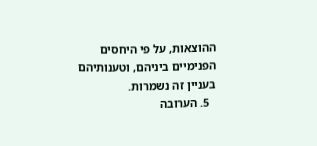ההוצאות, על פי היחסים הפנימיים ביניהם, וטענותיהם בעניין זה נשמרות.
  5. הערובה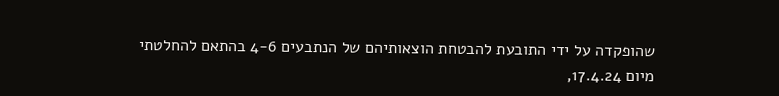שהופקדה על ידי התובעת להבטחת הוצאותיהם של הנתבעים 4-6 בהתאם להחלטתי מיום 17.4.24,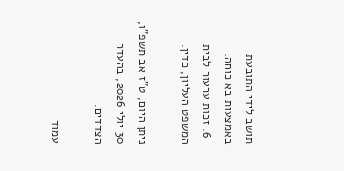תושב לידי התובעת באמצעות בא כוחה.
  6. זכות ערעור לבית המשפט העליון, כדין.

ניתן היום, ט"ז אב תשפ"ו, 30 יולי 2026, בהעדר הצדדים.

עמוד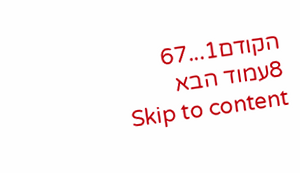הקודם1...67
8עמוד הבא
Skip to content